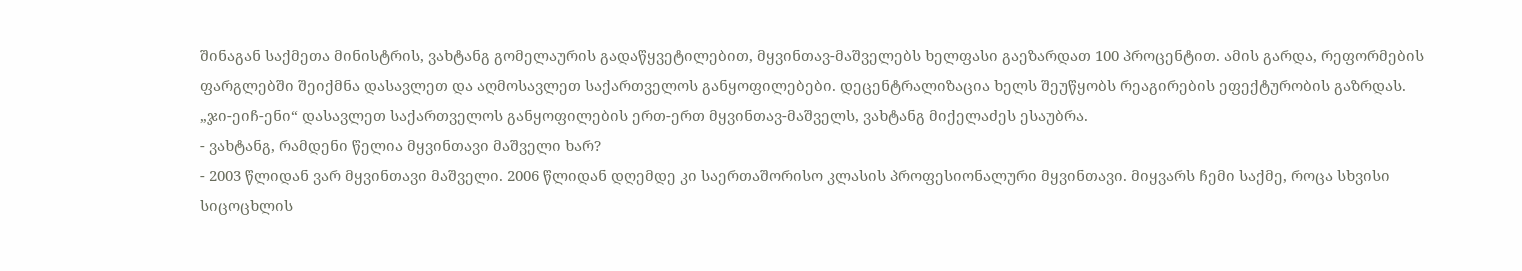შინაგან საქმეთა მინისტრის, ვახტანგ გომელაურის გადაწყვეტილებით, მყვინთავ-მაშველებს ხელფასი გაეზარდათ 100 პროცენტით. ამის გარდა, რეფორმების ფარგლებში შეიქმნა დასავლეთ და აღმოსავლეთ საქართველოს განყოფილებები. დეცენტრალიზაცია ხელს შეუწყობს რეაგირების ეფექტურობის გაზრდას. „ჯი-ეიჩ-ენი“ დასავლეთ საქართველოს განყოფილების ერთ-ერთ მყვინთავ-მაშველს, ვახტანგ მიქელაძეს ესაუბრა.
- ვახტანგ, რამდენი წელია მყვინთავი მაშველი ხარ?
- 2003 წლიდან ვარ მყვინთავი მაშველი. 2006 წლიდან დღემდე კი საერთაშორისო კლასის პროფესიონალური მყვინთავი. მიყვარს ჩემი საქმე, როცა სხვისი სიცოცხლის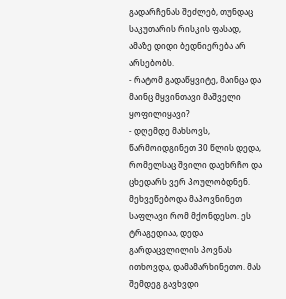გადარჩენას შეძლებ, თუნდაც საკუთარის რისკის ფასად, ამაზე დიდი ბედნიერება არ არსებობს.
- რატომ გადაწყვიტე, მაინცა და მაინც მყვინთავი მაშველი ყოფილიყავი?
- დღემდე მახსოვს, წარმოიდგინეთ 30 წლის დედა, რომელსაც შვილი დაეხრჩო და ცხედარს ვერ პოულობდნენ. მეხვეწებოდა მაპოვნინეთ საფლავი რომ მქონდესო. ეს ტრაგედიაა, დედა გარდაცვლილის პოვნას ითხოვდა, დამამარხინეთო. მას შემდეგ გავხვდი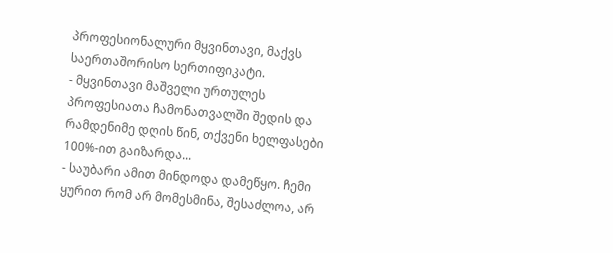პროფესიონალური მყვინთავი, მაქვს საერთაშორისო სერთიფიკატი.
- მყვინთავი მაშველი ურთულეს პროფესიათა ჩამონათვალში შედის და რამდენიმე დღის წინ, თქვენი ხელფასები 100%-ით გაიზარდა...
- საუბარი ამით მინდოდა დამეწყო. ჩემი ყურით რომ არ მომესმინა, შესაძლოა, არ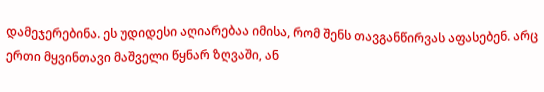დამეჯერებინა. ეს უდიდესი აღიარებაა იმისა, რომ შენს თავგანწირვას აფასებენ. არც ერთი მყვინთავი მაშველი წყნარ ზღვაში, ან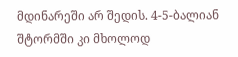მდინარეში არ შედის. 4-5-ბალიან შტორმში კი მხოლოდ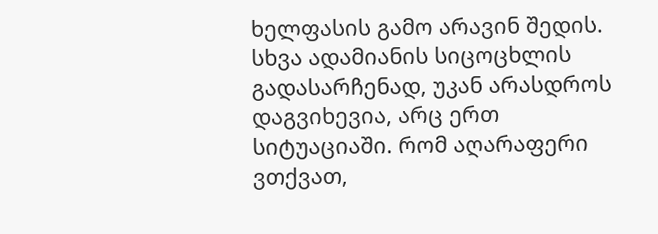ხელფასის გამო არავინ შედის. სხვა ადამიანის სიცოცხლის გადასარჩენად, უკან არასდროს დაგვიხევია, არც ერთ სიტუაციაში. რომ აღარაფერი ვთქვათ,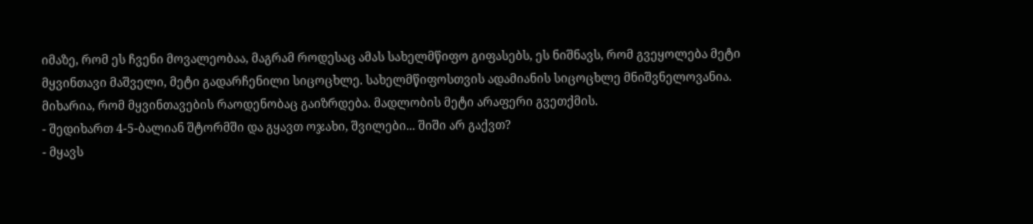იმაზე, რომ ეს ჩვენი მოვალეობაა, მაგრამ როდესაც ამას სახელმწიფო გიფასებს, ეს ნიშნავს, რომ გვეყოლება მეტი მყვინთავი მაშველი, მეტი გადარჩენილი სიცოცხლე. სახელმწიფოსთვის ადამიანის სიცოცხლე მნიშვნელოვანია. მიხარია, რომ მყვინთავების რაოდენობაც გაიზრდება. მადლობის მეტი არაფერი გვეთქმის.
- შედიხართ 4-5-ბალიან შტორმში და გყავთ ოჯახი, შვილები... შიში არ გაქვთ?
- მყავს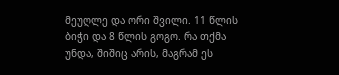მეუღლე და ორი შვილი. 11 წლის ბიჭი და 8 წლის გოგო. რა თქმა უნდა, შიშიც არის, მაგრამ ეს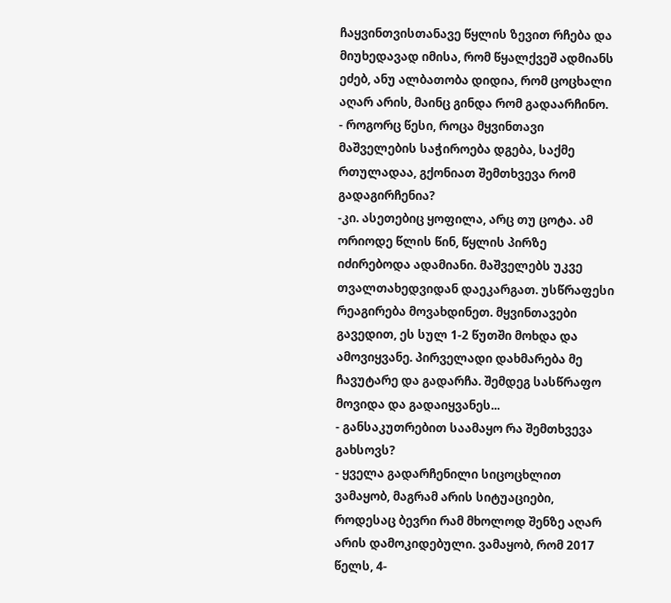ჩაყვინთვისთანავე წყლის ზევით რჩება და მიუხედავად იმისა, რომ წყალქვეშ ადმიანს ეძებ, ანუ ალბათობა დიდია, რომ ცოცხალი აღარ არის, მაინც გინდა რომ გადაარჩინო.
- როგორც წესი, როცა მყვინთავი მაშველების საჭიროება დგება, საქმე რთულადაა, გქონიათ შემთხვევა რომ გადაგირჩენია?
-კი. ასეთებიც ყოფილა, არც თუ ცოტა. ამ ორიოდე წლის წინ, წყლის პირზე იძირებოდა ადამიანი. მაშველებს უკვე თვალთახედვიდან დაეკარგათ. უსწრაფესი რეაგირება მოვახდინეთ. მყვინთავები გავედით, ეს სულ 1-2 წუთში მოხდა და ამოვიყვანე. პირველადი დახმარება მე ჩავუტარე და გადარჩა. შემდეგ სასწრაფო მოვიდა და გადაიყვანეს...
- განსაკუთრებით საამაყო რა შემთხვევა გახსოვს?
- ყველა გადარჩენილი სიცოცხლით ვამაყობ, მაგრამ არის სიტუაციები, როდესაც ბევრი რამ მხოლოდ შენზე აღარ არის დამოკიდებული. ვამაყობ, რომ 2017 წელს, 4-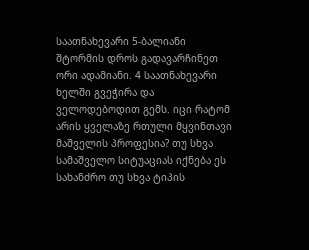საათნახევარი 5-ბალიანი შტორმის დროს გადავარჩინეთ ორი ადამიანი. 4 საათნახევარი ხელში გვეჭირა და ველოდებოდით გემს. იცი რატომ არის ყველაზე რთული მყვინთავი მაშველის პროფესია? თუ სხვა სამაშველო სიტუაციას იქნება ეს სახანძრო თუ სხვა ტიპის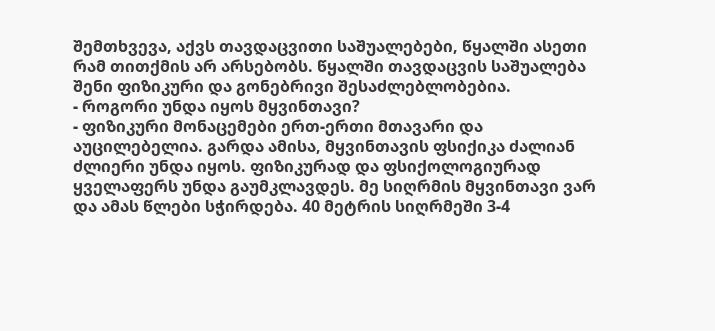შემთხვევა, აქვს თავდაცვითი საშუალებები, წყალში ასეთი რამ თითქმის არ არსებობს. წყალში თავდაცვის საშუალება შენი ფიზიკური და გონებრივი შესაძლებლობებია.
- როგორი უნდა იყოს მყვინთავი?
- ფიზიკური მონაცემები ერთ-ერთი მთავარი და აუცილებელია. გარდა ამისა, მყვინთავის ფსიქიკა ძალიან ძლიერი უნდა იყოს. ფიზიკურად და ფსიქოლოგიურად ყველაფერს უნდა გაუმკლავდეს. მე სიღრმის მყვინთავი ვარ და ამას წლები სჭირდება. 40 მეტრის სიღრმეში 3-4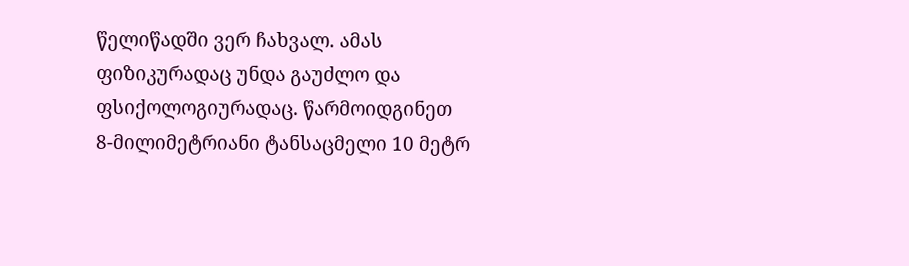წელიწადში ვერ ჩახვალ. ამას ფიზიკურადაც უნდა გაუძლო და ფსიქოლოგიურადაც. წარმოიდგინეთ 8-მილიმეტრიანი ტანსაცმელი 10 მეტრ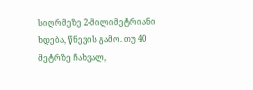სიღრმეზე 2-მილიმეტრიანი ხდება, წნევის გამო. თუ 40 მეტრზე ჩახვალ,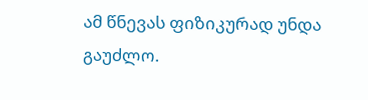ამ წნევას ფიზიკურად უნდა გაუძლო.